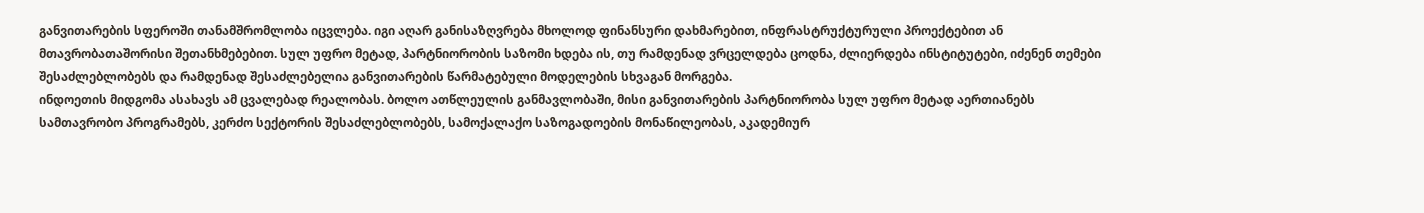განვითარების სფეროში თანამშრომლობა იცვლება. იგი აღარ განისაზღვრება მხოლოდ ფინანსური დახმარებით, ინფრასტრუქტურული პროექტებით ან მთავრობათაშორისი შეთანხმებებით. სულ უფრო მეტად, პარტნიორობის საზომი ხდება ის, თუ რამდენად ვრცელდება ცოდნა, ძლიერდება ინსტიტუტები, იძენენ თემები შესაძლებლობებს და რამდენად შესაძლებელია განვითარების წარმატებული მოდელების სხვაგან მორგება.
ინდოეთის მიდგომა ასახავს ამ ცვალებად რეალობას. ბოლო ათწლეულის განმავლობაში, მისი განვითარების პარტნიორობა სულ უფრო მეტად აერთიანებს სამთავრობო პროგრამებს, კერძო სექტორის შესაძლებლობებს, სამოქალაქო საზოგადოების მონაწილეობას, აკადემიურ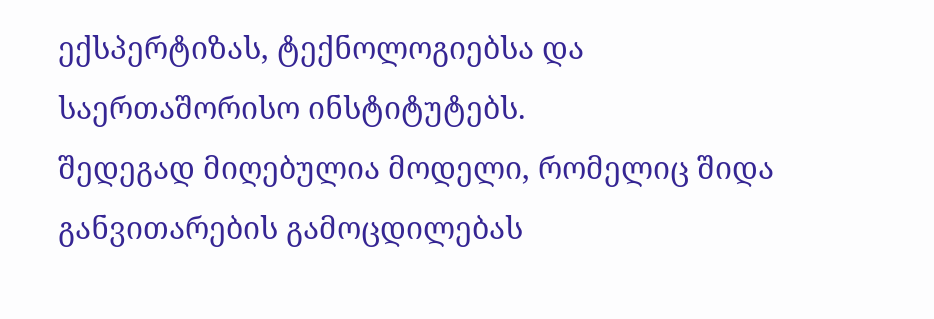ექსპერტიზას, ტექნოლოგიებსა და საერთაშორისო ინსტიტუტებს.
შედეგად მიღებულია მოდელი, რომელიც შიდა განვითარების გამოცდილებას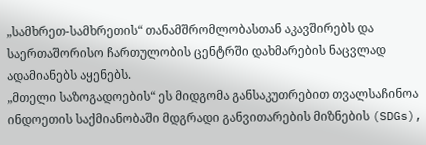„სამხრეთ-სამხრეთის“ თანამშრომლობასთან აკავშირებს და საერთაშორისო ჩართულობის ცენტრში დახმარების ნაცვლად ადამიანებს აყენებს.
„მთელი საზოგადოების“ ეს მიდგომა განსაკუთრებით თვალსაჩინოა ინდოეთის საქმიანობაში მდგრადი განვითარების მიზნების (SDGs),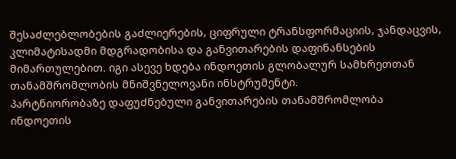შესაძლებლობების გაძლიერების, ციფრული ტრანსფორმაციის, ჯანდაცვის, კლიმატისადმი მდგრადობისა და განვითარების დაფინანსების მიმართულებით. იგი ასევე ხდება ინდოეთის გლობალურ სამხრეთთან თანამშრომლობის მნიშვნელოვანი ინსტრუმენტი.
პარტნიორობაზე დაფუძნებული განვითარების თანამშრომლობა
ინდოეთის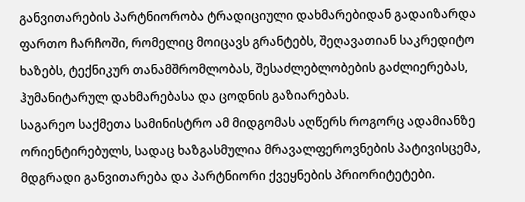განვითარების პარტნიორობა ტრადიციული დახმარებიდან გადაიზარდა ფართო ჩარჩოში, რომელიც მოიცავს გრანტებს, შეღავათიან საკრედიტო ხაზებს, ტექნიკურ თანამშრომლობას, შესაძლებლობების გაძლიერებას, ჰუმანიტარულ დახმარებასა და ცოდნის გაზიარებას.
საგარეო საქმეთა სამინისტრო ამ მიდგომას აღწერს როგორც ადამიანზე ორიენტირებულს, სადაც ხაზგასმულია მრავალფეროვნების პატივისცემა, მდგრადი განვითარება და პარტნიორი ქვეყნების პრიორიტეტები.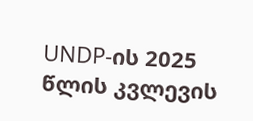UNDP-ის 2025 წლის კვლევის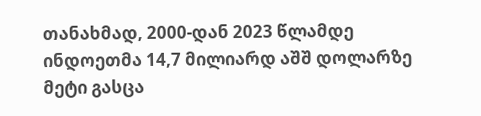თანახმად, 2000-დან 2023 წლამდე ინდოეთმა 14,7 მილიარდ აშშ დოლარზე მეტი გასცა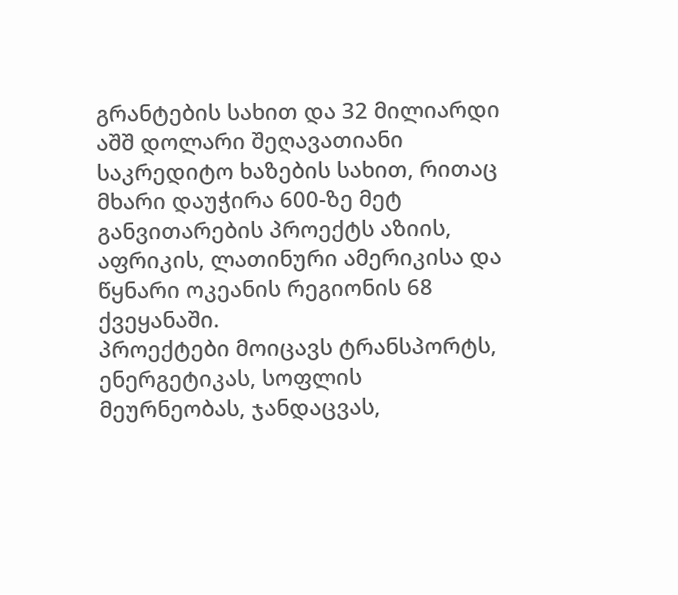გრანტების სახით და 32 მილიარდი აშშ დოლარი შეღავათიანი საკრედიტო ხაზების სახით, რითაც მხარი დაუჭირა 600-ზე მეტ განვითარების პროექტს აზიის, აფრიკის, ლათინური ამერიკისა და წყნარი ოკეანის რეგიონის 68 ქვეყანაში.
პროექტები მოიცავს ტრანსპორტს, ენერგეტიკას, სოფლის მეურნეობას, ჯანდაცვას,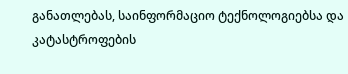განათლებას, საინფორმაციო ტექნოლოგიებსა და კატასტროფების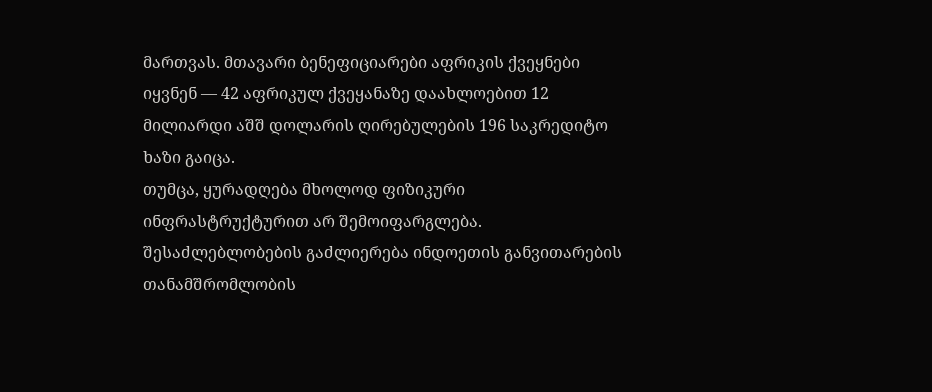მართვას. მთავარი ბენეფიციარები აფრიკის ქვეყნები იყვნენ — 42 აფრიკულ ქვეყანაზე დაახლოებით 12 მილიარდი აშშ დოლარის ღირებულების 196 საკრედიტო ხაზი გაიცა.
თუმცა, ყურადღება მხოლოდ ფიზიკური ინფრასტრუქტურით არ შემოიფარგლება. შესაძლებლობების გაძლიერება ინდოეთის განვითარების თანამშრომლობის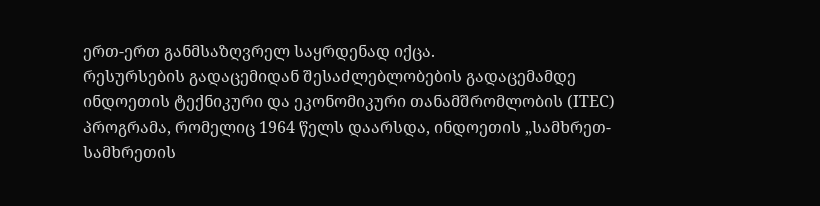ერთ-ერთ განმსაზღვრელ საყრდენად იქცა.
რესურსების გადაცემიდან შესაძლებლობების გადაცემამდე
ინდოეთის ტექნიკური და ეკონომიკური თანამშრომლობის (ITEC) პროგრამა, რომელიც 1964 წელს დაარსდა, ინდოეთის „სამხრეთ-სამხრეთის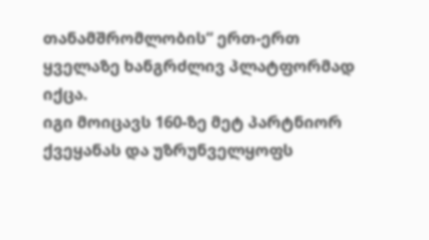თანამშრომლობის“ ერთ-ერთ ყველაზე ხანგრძლივ პლატფორმად იქცა.
იგი მოიცავს 160-ზე მეტ პარტნიორ ქვეყანას და უზრუნველყოფს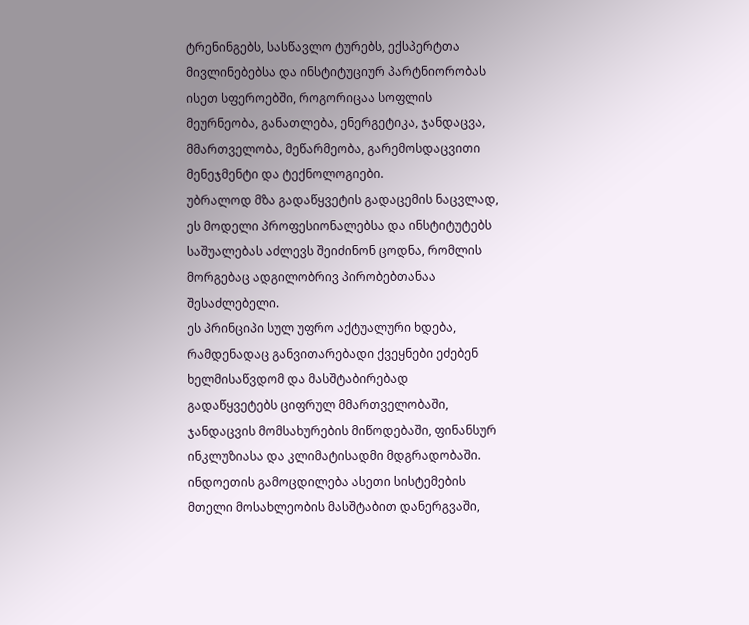ტრენინგებს, სასწავლო ტურებს, ექსპერტთა მივლინებებსა და ინსტიტუციურ პარტნიორობას ისეთ სფეროებში, როგორიცაა სოფლის მეურნეობა, განათლება, ენერგეტიკა, ჯანდაცვა, მმართველობა, მეწარმეობა, გარემოსდაცვითი მენეჯმენტი და ტექნოლოგიები.
უბრალოდ მზა გადაწყვეტის გადაცემის ნაცვლად, ეს მოდელი პროფესიონალებსა და ინსტიტუტებს საშუალებას აძლევს შეიძინონ ცოდნა, რომლის მორგებაც ადგილობრივ პირობებთანაა შესაძლებელი.
ეს პრინციპი სულ უფრო აქტუალური ხდება, რამდენადაც განვითარებადი ქვეყნები ეძებენ ხელმისაწვდომ და მასშტაბირებად გადაწყვეტებს ციფრულ მმართველობაში, ჯანდაცვის მომსახურების მიწოდებაში, ფინანსურ ინკლუზიასა და კლიმატისადმი მდგრადობაში. ინდოეთის გამოცდილება ასეთი სისტემების მთელი მოსახლეობის მასშტაბით დანერგვაში,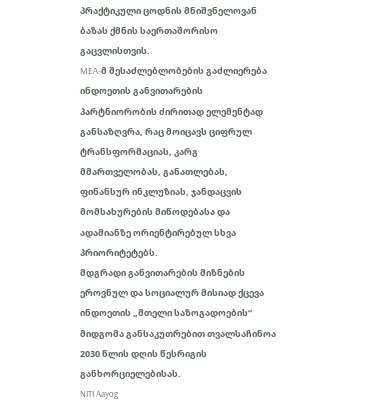პრაქტიკული ცოდნის მნიშვნელოვან ბაზას ქმნის საერთაშორისო გაცვლისთვის.
MEA-მ შესაძლებლობების გაძლიერება ინდოეთის განვითარების პარტნიორობის ძირითად ელემენტად განსაზღვრა, რაც მოიცავს ციფრულ ტრანსფორმაციას, კარგ მმართველობას, განათლებას, ფინანსურ ინკლუზიას, ჯანდაცვის მომსახურების მიწოდებასა და ადამიანზე ორიენტირებულ სხვა პრიორიტეტებს.
მდგრადი განვითარების მიზნების ეროვნულ და სოციალურ მისიად ქცევა
ინდოეთის „მთელი საზოგადოების“ მიდგომა განსაკუთრებით თვალსაჩინოა 2030 წლის დღის წესრიგის განხორციელებისას.
NITI Aayog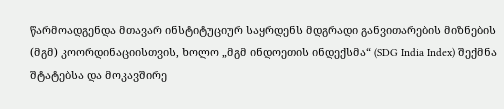წარმოადგენდა მთავარ ინსტიტუციურ საყრდენს მდგრადი განვითარების მიზნების (მგმ) კოორდინაციისთვის, ხოლო „მგმ ინდოეთის ინდექსმა“ (SDG India Index) შექმნა შტატებსა და მოკავშირე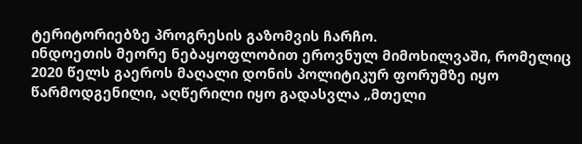ტერიტორიებზე პროგრესის გაზომვის ჩარჩო.
ინდოეთის მეორე ნებაყოფლობით ეროვნულ მიმოხილვაში, რომელიც 2020 წელს გაეროს მაღალი დონის პოლიტიკურ ფორუმზე იყო წარმოდგენილი, აღწერილი იყო გადასვლა „მთელი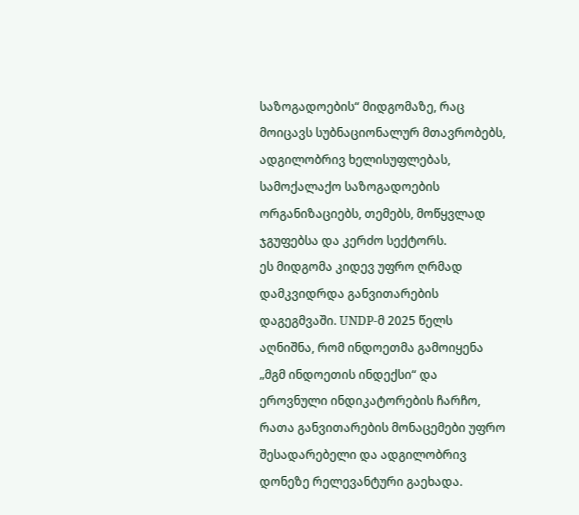საზოგადოების“ მიდგომაზე, რაც მოიცავს სუბნაციონალურ მთავრობებს, ადგილობრივ ხელისუფლებას, სამოქალაქო საზოგადოების ორგანიზაციებს, თემებს, მოწყვლად ჯგუფებსა და კერძო სექტორს.
ეს მიდგომა კიდევ უფრო ღრმად დამკვიდრდა განვითარების დაგეგმვაში. UNDP-მ 2025 წელს აღნიშნა, რომ ინდოეთმა გამოიყენა „მგმ ინდოეთის ინდექსი“ და ეროვნული ინდიკატორების ჩარჩო, რათა განვითარების მონაცემები უფრო შესადარებელი და ადგილობრივ დონეზე რელევანტური გაეხადა.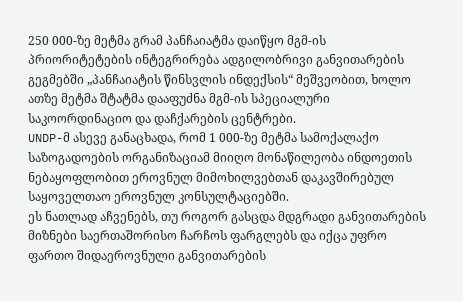250 000-ზე მეტმა გრამ პანჩაიატმა დაიწყო მგმ-ის პრიორიტეტების ინტეგრირება ადგილობრივი განვითარების გეგმებში „პანჩაიატის წინსვლის ინდექსის“ მეშვეობით, ხოლო ათზე მეტმა შტატმა დააფუძნა მგმ-ის სპეციალური საკოორდინაციო და დაჩქარების ცენტრები.
UNDP-მ ასევე განაცხადა, რომ 1 000-ზე მეტმა სამოქალაქო საზოგადოების ორგანიზაციამ მიიღო მონაწილეობა ინდოეთის ნებაყოფლობით ეროვნულ მიმოხილვებთან დაკავშირებულ საყოველთაო ეროვნულ კონსულტაციებში.
ეს ნათლად აჩვენებს, თუ როგორ გასცდა მდგრადი განვითარების მიზნები საერთაშორისო ჩარჩოს ფარგლებს და იქცა უფრო ფართო შიდაეროვნული განვითარების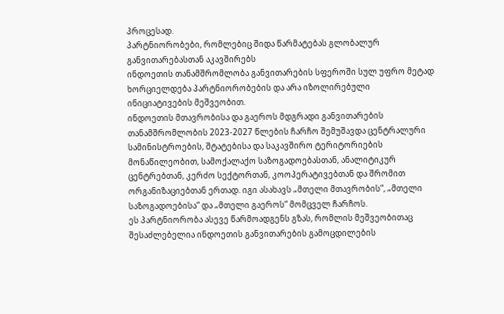პროცესად.
პარტნიორობები, რომლებიც შიდა წარმატებას გლობალურ განვითარებასთან აკავშირებს
ინდოეთის თანამშრომლობა განვითარების სფეროში სულ უფრო მეტად ხორციელდება პარტნიორობების და არა იზოლირებული ინიციატივების მეშვეობით.
ინდოეთის მთავრობისა და გაეროს მდგრადი განვითარების თანამშრომლობის 2023-2027 წლების ჩარჩო შემუშავდა ცენტრალური სამინისტროების, შტატებისა და საკავშირო ტერიტორიების მონაწილეობით, სამოქალაქო საზოგადოებასთან, ანალიტიკურ ცენტრებთან, კერძო სექტორთან, კოოპერატივებთან და შრომით ორგანიზაციებთან ერთად. იგი ასახავს „მთელი მთავრობის“, „მთელი საზოგადოებისა“ და „მთელი გაეროს“ მომცველ ჩარჩოს.
ეს პარტნიორობა ასევე წარმოადგენს გზას, რომლის მეშვეობითაც შესაძლებელია ინდოეთის განვითარების გამოცდილების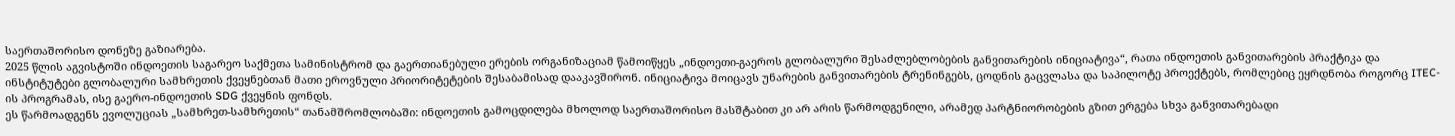საერთაშორისო დონეზე გაზიარება.
2025 წლის აგვისტოში ინდოეთის საგარეო საქმეთა სამინისტრომ და გაერთიანებული ერების ორგანიზაციამ წამოიწყეს „ინდოეთი-გაეროს გლობალური შესაძლებლობების განვითარების ინიციატივა“, რათა ინდოეთის განვითარების პრაქტიკა და ინსტიტუტები გლობალური სამხრეთის ქვეყნებთან მათი ეროვნული პრიორიტეტების შესაბამისად დააკავშირონ. ინიციატივა მოიცავს უნარების განვითარების ტრენინგებს, ცოდნის გაცვლასა და საპილოტე პროექტებს, რომლებიც ეყრდნობა როგორც ITEC-ის პროგრამას, ისე გაერო-ინდოეთის SDG ქვეყნის ფონდს.
ეს წარმოადგენს ევოლუციას „სამხრეთ-სამხრეთის“ თანამშრომლობაში: ინდოეთის გამოცდილება მხოლოდ საერთაშორისო მასშტაბით კი არ არის წარმოდგენილი, არამედ პარტნიორობების გზით ერგება სხვა განვითარებადი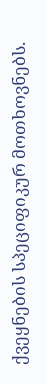ქვეყნების სპეციფიკურ მოთხოვნებს.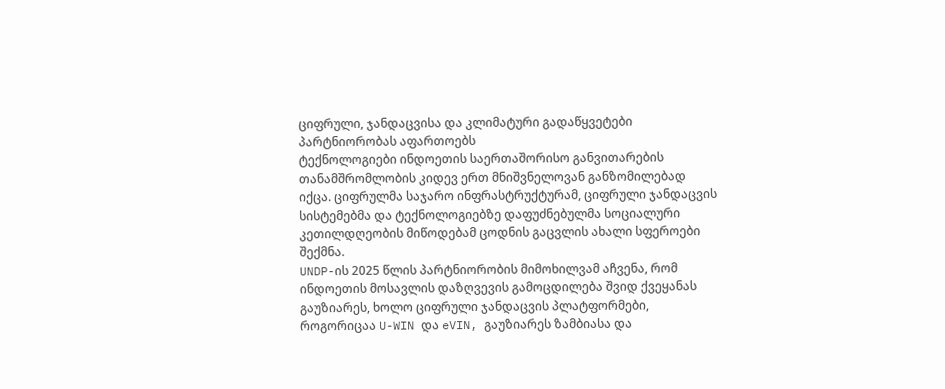ციფრული, ჯანდაცვისა და კლიმატური გადაწყვეტები პარტნიორობას აფართოებს
ტექნოლოგიები ინდოეთის საერთაშორისო განვითარების თანამშრომლობის კიდევ ერთ მნიშვნელოვან განზომილებად იქცა. ციფრულმა საჯარო ინფრასტრუქტურამ, ციფრული ჯანდაცვის სისტემებმა და ტექნოლოგიებზე დაფუძნებულმა სოციალური კეთილდღეობის მიწოდებამ ცოდნის გაცვლის ახალი სფეროები შექმნა.
UNDP-ის 2025 წლის პარტნიორობის მიმოხილვამ აჩვენა, რომ ინდოეთის მოსავლის დაზღვევის გამოცდილება შვიდ ქვეყანას გაუზიარეს, ხოლო ციფრული ჯანდაცვის პლატფორმები, როგორიცაა U-WIN და eVIN, გაუზიარეს ზამბიასა და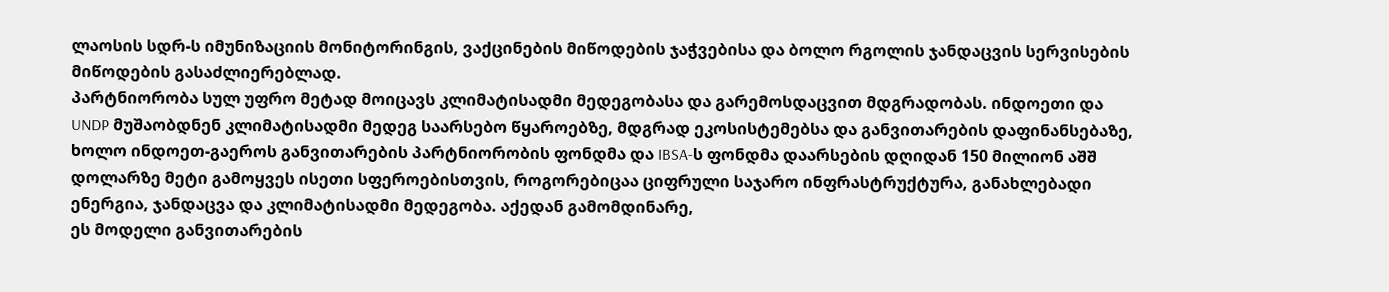ლაოსის სდრ-ს იმუნიზაციის მონიტორინგის, ვაქცინების მიწოდების ჯაჭვებისა და ბოლო რგოლის ჯანდაცვის სერვისების მიწოდების გასაძლიერებლად.
პარტნიორობა სულ უფრო მეტად მოიცავს კლიმატისადმი მედეგობასა და გარემოსდაცვით მდგრადობას. ინდოეთი და UNDP მუშაობდნენ კლიმატისადმი მედეგ საარსებო წყაროებზე, მდგრად ეკოსისტემებსა და განვითარების დაფინანსებაზე, ხოლო ინდოეთ-გაეროს განვითარების პარტნიორობის ფონდმა და IBSA-ს ფონდმა დაარსების დღიდან 150 მილიონ აშშ დოლარზე მეტი გამოყვეს ისეთი სფეროებისთვის, როგორებიცაა ციფრული საჯარო ინფრასტრუქტურა, განახლებადი ენერგია, ჯანდაცვა და კლიმატისადმი მედეგობა. აქედან გამომდინარე,
ეს მოდელი განვითარების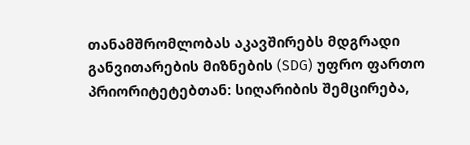თანამშრომლობას აკავშირებს მდგრადი განვითარების მიზნების (SDG) უფრო ფართო პრიორიტეტებთან: სიღარიბის შემცირება,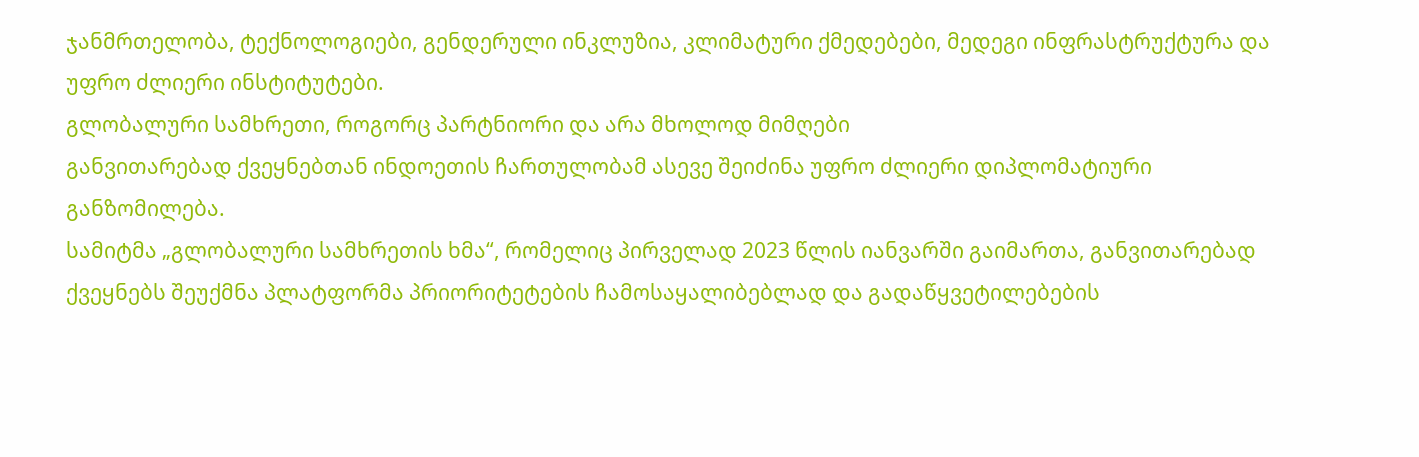ჯანმრთელობა, ტექნოლოგიები, გენდერული ინკლუზია, კლიმატური ქმედებები, მედეგი ინფრასტრუქტურა და უფრო ძლიერი ინსტიტუტები.
გლობალური სამხრეთი, როგორც პარტნიორი და არა მხოლოდ მიმღები
განვითარებად ქვეყნებთან ინდოეთის ჩართულობამ ასევე შეიძინა უფრო ძლიერი დიპლომატიური განზომილება.
სამიტმა „გლობალური სამხრეთის ხმა“, რომელიც პირველად 2023 წლის იანვარში გაიმართა, განვითარებად ქვეყნებს შეუქმნა პლატფორმა პრიორიტეტების ჩამოსაყალიბებლად და გადაწყვეტილებების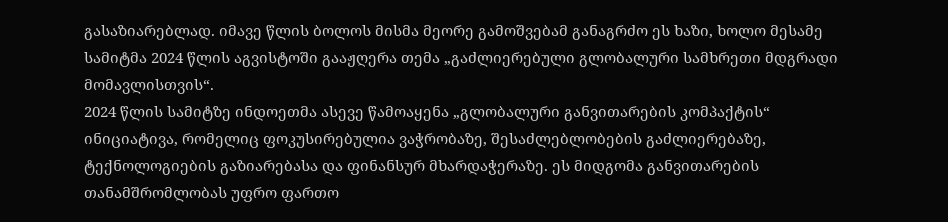გასაზიარებლად. იმავე წლის ბოლოს მისმა მეორე გამოშვებამ განაგრძო ეს ხაზი, ხოლო მესამე სამიტმა 2024 წლის აგვისტოში გააჟღერა თემა „გაძლიერებული გლობალური სამხრეთი მდგრადი მომავლისთვის“.
2024 წლის სამიტზე ინდოეთმა ასევე წამოაყენა „გლობალური განვითარების კომპაქტის“ ინიციატივა, რომელიც ფოკუსირებულია ვაჭრობაზე, შესაძლებლობების გაძლიერებაზე, ტექნოლოგიების გაზიარებასა და ფინანსურ მხარდაჭერაზე. ეს მიდგომა განვითარების თანამშრომლობას უფრო ფართო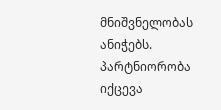მნიშვნელობას ანიჭებს.
პარტნიორობა იქცევა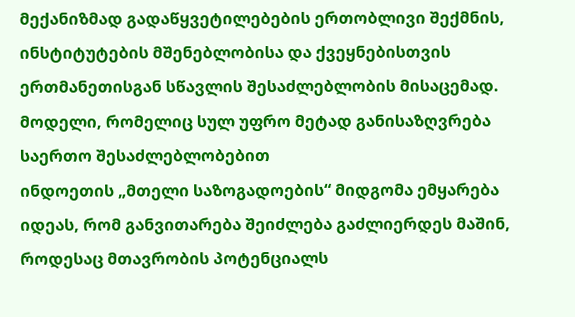მექანიზმად გადაწყვეტილებების ერთობლივი შექმნის, ინსტიტუტების მშენებლობისა და ქვეყნებისთვის ერთმანეთისგან სწავლის შესაძლებლობის მისაცემად.
მოდელი, რომელიც სულ უფრო მეტად განისაზღვრება საერთო შესაძლებლობებით
ინდოეთის „მთელი საზოგადოების“ მიდგომა ემყარება იდეას, რომ განვითარება შეიძლება გაძლიერდეს მაშინ, როდესაც მთავრობის პოტენციალს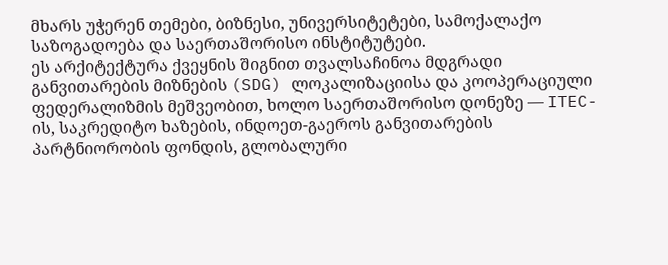მხარს უჭერენ თემები, ბიზნესი, უნივერსიტეტები, სამოქალაქო საზოგადოება და საერთაშორისო ინსტიტუტები.
ეს არქიტექტურა ქვეყნის შიგნით თვალსაჩინოა მდგრადი განვითარების მიზნების (SDG) ლოკალიზაციისა და კოოპერაციული ფედერალიზმის მეშვეობით, ხოლო საერთაშორისო დონეზე — ITEC-ის, საკრედიტო ხაზების, ინდოეთ-გაეროს განვითარების პარტნიორობის ფონდის, გლობალური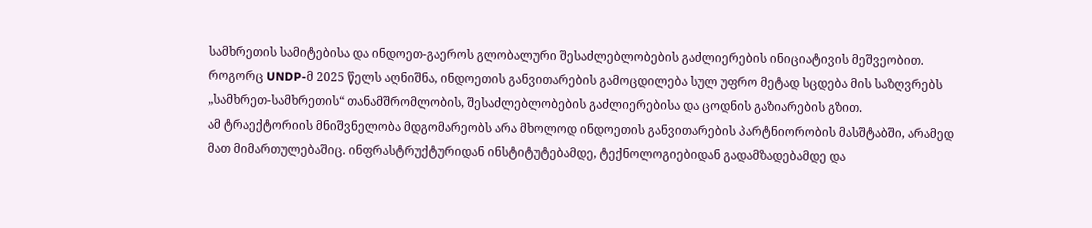სამხრეთის სამიტებისა და ინდოეთ-გაეროს გლობალური შესაძლებლობების გაძლიერების ინიციატივის მეშვეობით.
როგორც UNDP-მ 2025 წელს აღნიშნა, ინდოეთის განვითარების გამოცდილება სულ უფრო მეტად სცდება მის საზღვრებს „სამხრეთ-სამხრეთის“ თანამშრომლობის, შესაძლებლობების გაძლიერებისა და ცოდნის გაზიარების გზით.
ამ ტრაექტორიის მნიშვნელობა მდგომარეობს არა მხოლოდ ინდოეთის განვითარების პარტნიორობის მასშტაბში, არამედ მათ მიმართულებაშიც. ინფრასტრუქტურიდან ინსტიტუტებამდე, ტექნოლოგიებიდან გადამზადებამდე და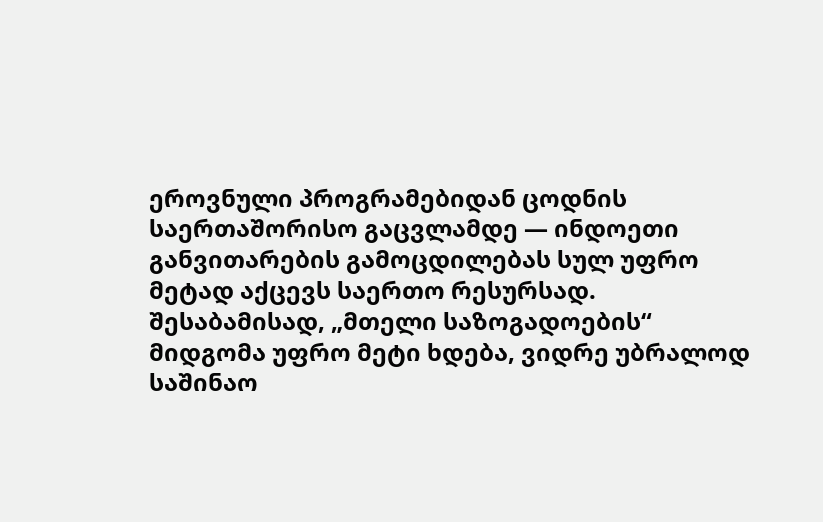ეროვნული პროგრამებიდან ცოდნის საერთაშორისო გაცვლამდე — ინდოეთი განვითარების გამოცდილებას სულ უფრო მეტად აქცევს საერთო რესურსად.
შესაბამისად, „მთელი საზოგადოების“ მიდგომა უფრო მეტი ხდება, ვიდრე უბრალოდ საშინაო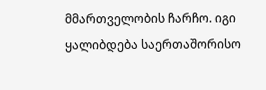მმართველობის ჩარჩო. იგი ყალიბდება საერთაშორისო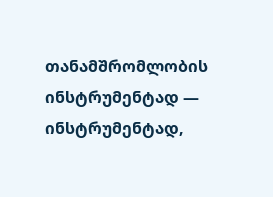თანამშრომლობის ინსტრუმენტად — ინსტრუმენტად,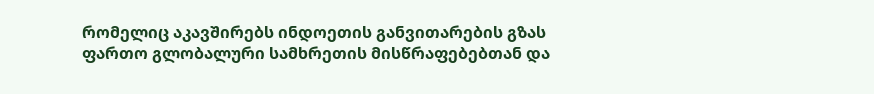რომელიც აკავშირებს ინდოეთის განვითარების გზას ფართო გლობალური სამხრეთის მისწრაფებებთან და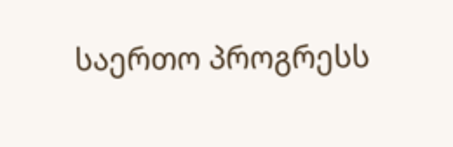საერთო პროგრესს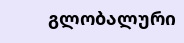გლობალური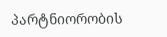პარტნიორობის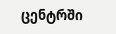ცენტრში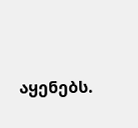აყენებს.